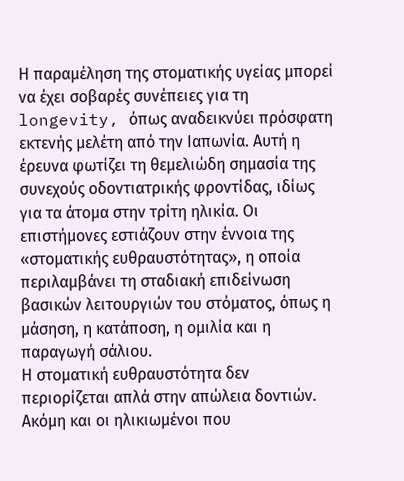Η παραμέληση της στοματικής υγείας μπορεί να έχει σοβαρές συνέπειες για τη longevity, όπως αναδεικνύει πρόσφατη εκτενής μελέτη από την Ιαπωνία. Αυτή η έρευνα φωτίζει τη θεμελιώδη σημασία της συνεχούς οδοντιατρικής φροντίδας, ιδίως για τα άτομα στην τρίτη ηλικία. Οι επιστήμονες εστιάζουν στην έννοια της «στοματικής ευθραυστότητας», η οποία περιλαμβάνει τη σταδιακή επιδείνωση βασικών λειτουργιών του στόματος, όπως η μάσηση, η κατάποση, η ομιλία και η παραγωγή σάλιου.
Η στοματική ευθραυστότητα δεν περιορίζεται απλά στην απώλεια δοντιών. Ακόμη και οι ηλικιωμένοι που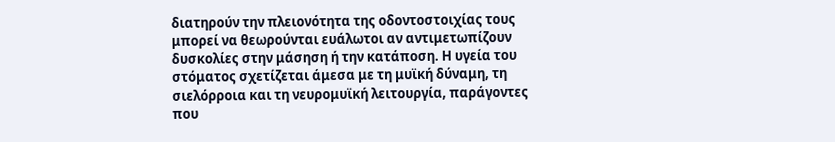διατηρούν την πλειονότητα της οδοντοστοιχίας τους μπορεί να θεωρούνται ευάλωτοι αν αντιμετωπίζουν δυσκολίες στην μάσηση ή την κατάποση. Η υγεία του στόματος σχετίζεται άμεσα με τη μυϊκή δύναμη, τη σιελόρροια και τη νευρομυϊκή λειτουργία, παράγοντες που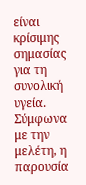είναι κρίσιμης σημασίας για τη συνολική υγεία. Σύμφωνα με την μελέτη, η παρουσία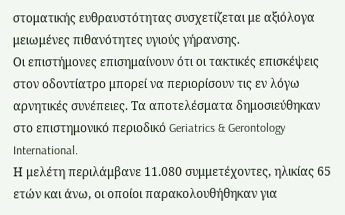στοματικής ευθραυστότητας συσχετίζεται με αξιόλογα μειωμένες πιθανότητες υγιούς γήρανσης.
Οι επιστήμονες επισημαίνουν ότι οι τακτικές επισκέψεις στον οδοντίατρο μπορεί να περιορίσουν τις εν λόγω αρνητικές συνέπειες. Τα αποτελέσματα δημοσιεύθηκαν στο επιστημονικό περιοδικό Geriatrics & Gerontology International.
Η μελέτη περιλάμβανε 11.080 συμμετέχοντες, ηλικίας 65 ετών και άνω, οι οποίοι παρακολουθήθηκαν για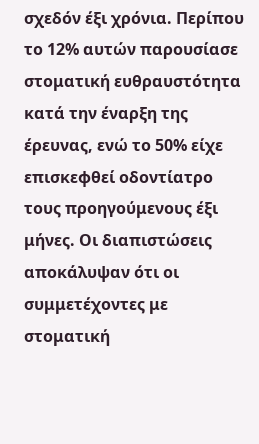σχεδόν έξι χρόνια. Περίπου το 12% αυτών παρουσίασε στοματική ευθραυστότητα κατά την έναρξη της έρευνας, ενώ το 50% είχε επισκεφθεί οδοντίατρο τους προηγούμενους έξι μήνες. Οι διαπιστώσεις αποκάλυψαν ότι οι συμμετέχοντες με στοματική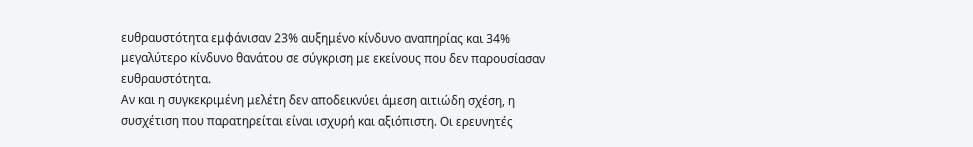ευθραυστότητα εμφάνισαν 23% αυξημένο κίνδυνο αναπηρίας και 34% μεγαλύτερο κίνδυνο θανάτου σε σύγκριση με εκείνους που δεν παρουσίασαν ευθραυστότητα.
Αν και η συγκεκριμένη μελέτη δεν αποδεικνύει άμεση αιτιώδη σχέση, η συσχέτιση που παρατηρείται είναι ισχυρή και αξιόπιστη. Οι ερευνητές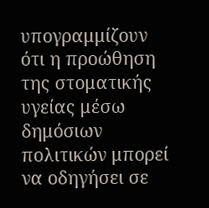υπογραμμίζουν ότι η προώθηση της στοματικής υγείας μέσω δημόσιων πολιτικών μπορεί να οδηγήσει σε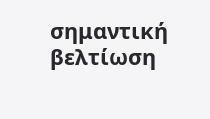σημαντική βελτίωση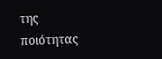της ποιότητας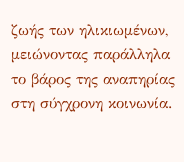ζωής των ηλικιωμένων, μειώνοντας παράλληλα το βάρος της αναπηρίας στη σύγχρονη κοινωνία.